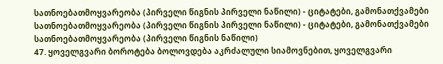სათნოებათმოყვარეობა (პირველი წიგნის პირველი ნაწილი) - ციტატები, გამონათქვამები
სათნოებათმოყვარეობა (პირველი წიგნის პირველი ნაწილი) - ციტატები, გამონათქვამები სათნოებათმოყვარეობა (პირველი წიგნის ნაწილი)
47. ყოველგვარი ბოროტება ბოლოვდება აკრძალული სიამოვნებით, ყოველგვარი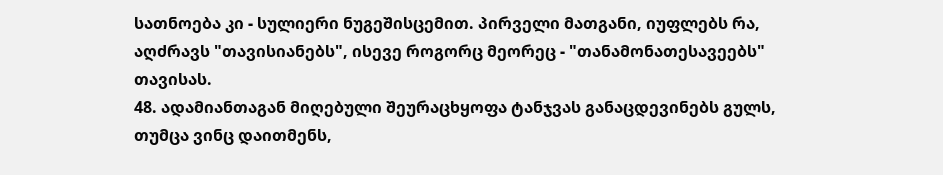სათნოება კი - სულიერი ნუგეშისცემით. პირველი მათგანი, იუფლებს რა, აღძრავს "თავისიანებს", ისევე როგორც მეორეც - "თანამონათესავეებს" თავისას.
48. ადამიანთაგან მიღებული შეურაცხყოფა ტანჯვას განაცდევინებს გულს, თუმცა ვინც დაითმენს,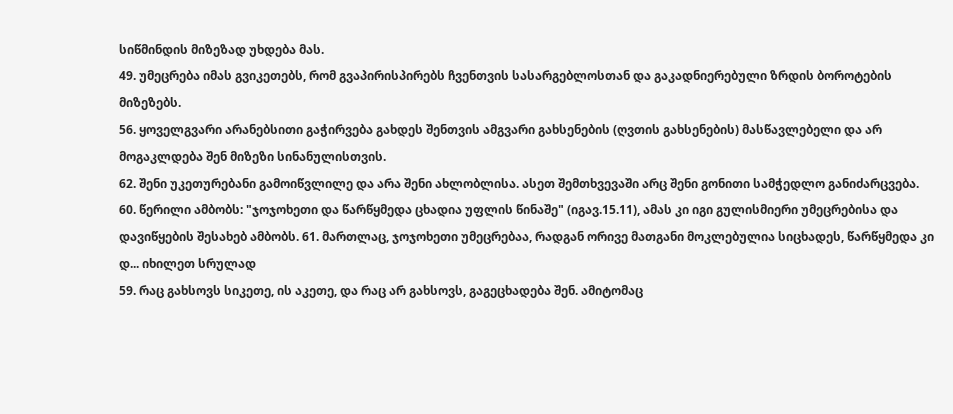სიწმინდის მიზეზად უხდება მას.
49. უმეცრება იმას გვიკეთებს, რომ გვაპირისპირებს ჩვენთვის სასარგებლოსთან და გაკადნიერებული ზრდის ბოროტების მიზეზებს.
56. ყოველგვარი არანებსითი გაჭირვება გახდეს შენთვის ამგვარი გახსენების (ღვთის გახსენების) მასწავლებელი და არ მოგაკლდება შენ მიზეზი სინანულისთვის.
62. შენი უკეთურებანი გამოიწვლილე და არა შენი ახლობლისა. ასეთ შემთხვევაში არც შენი გონითი სამჭედლო განიძარცვება.
60. წერილი ამბობს: "ჯოჯოხეთი და წარწყმედა ცხადია უფლის წინაშე" (იგავ.15.11), ამას კი იგი გულისმიერი უმეცრებისა და დავიწყების შესახებ ამბობს. 61. მართლაც, ჯოჯოხეთი უმეცრებაა, რადგან ორივე მათგანი მოკლებულია სიცხადეს, წარწყმედა კი დ... იხილეთ სრულად
59. რაც გახსოვს სიკეთე, ის აკეთე, და რაც არ გახსოვს, გაგეცხადება შენ. ამიტომაც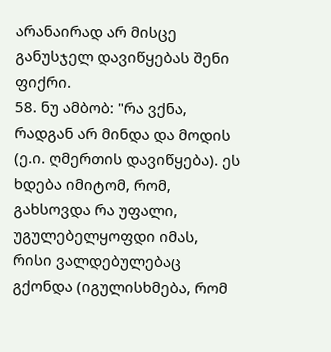არანაირად არ მისცე განუსჯელ დავიწყებას შენი ფიქრი.
58. ნუ ამბობ: "რა ვქნა, რადგან არ მინდა და მოდის (ე.ი. ღმერთის დავიწყება). ეს ხდება იმიტომ, რომ, გახსოვდა რა უფალი, უგულებელყოფდი იმას, რისი ვალდებულებაც გქონდა (იგულისხმება, რომ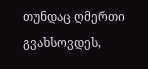თუნდაც ღმერთი გვახსოვდეს,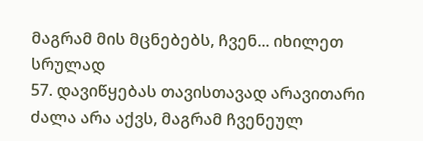მაგრამ მის მცნებებს, ჩვენ... იხილეთ სრულად
57. დავიწყებას თავისთავად არავითარი ძალა არა აქვს, მაგრამ ჩვენეულ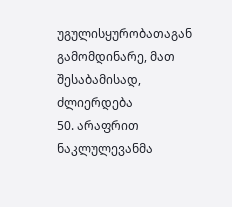უგულისყურობათაგან გამომდინარე, მათ შესაბამისად, ძლიერდება
50. არაფრით ნაკლულევანმა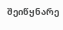შეიწყნარე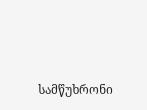სამწუხრონი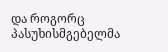და როგორც პასუხისმგებელმა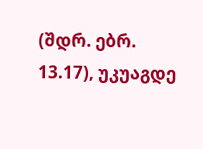(შდრ. ებრ. 13.17), უკუაგდე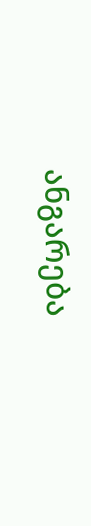ანგარება